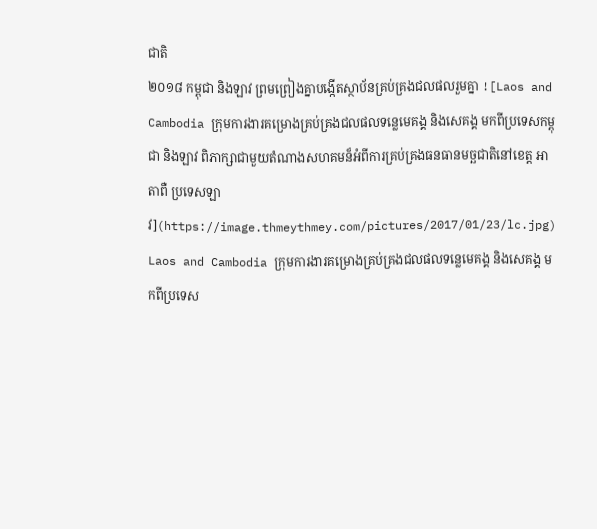ជាតិ
២០១៨ កម្ពុជា និងឡាវ ព្រមព្រៀងគ្នាបង្កើតស្ថាប័នគ្រប់គ្រងជលផលរួមគ្នា ![Laos and Cambodia ក្រុមការងារគម្រោងគ្រប់គ្រងជលផលទន្លេមេគង្គ និងសេគង្គ មកពីប្រទេសកម្ពុជា និងឡាវ ពិភាក្សាជាមួយតំណាងសហគមន៏អំពីការគ្រប់គ្រងធនធានមច្ឆជាតិនៅខេត្ត អាតាពឺ ប្រទេសឡាវ](https://image.thmeythmey.com/pictures/2017/01/23/lc.jpg)
Laos and Cambodia ក្រុមការងារគម្រោងគ្រប់គ្រងជលផលទន្លេមេគង្គ និងសេគង្គ មកពីប្រទេស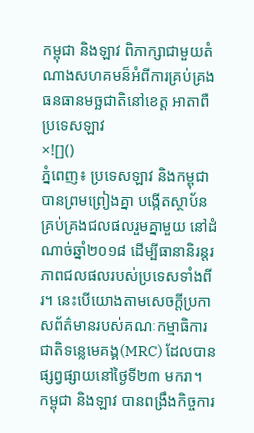កម្ពុជា និងឡាវ ពិភាក្សាជាមួយតំណាងសហគមន៏អំពីការគ្រប់គ្រងធនធានមច្ឆជាតិនៅខេត្ត អាតាពឺ ប្រទេសឡាវ
×![]()
ភ្នំពេញ៖ ប្រទេសឡាវ និងកម្ពុជា បានព្រមព្រៀងគ្នា បង្កើតស្ថាប័នគ្រប់គ្រងជលផលរួមគ្នាមួយ នៅដំណាច់ឆ្នាំ២០១៨ ដើម្បីធានានិរន្តរភាពជលផលរបស់ប្រទេសទាំងពីរ។ នេះបើយោងតាមសេចក្តីប្រកាសព័ត៌មានរបស់គណៈកម្មាធិការជាតិទន្លេមេគង្គ(MRC) ដែលបានផ្សព្វផ្សាយនៅថ្ងៃទី២៣ មករា។
កម្ពុជា និងឡាវ បានពង្រឹងកិច្ចការ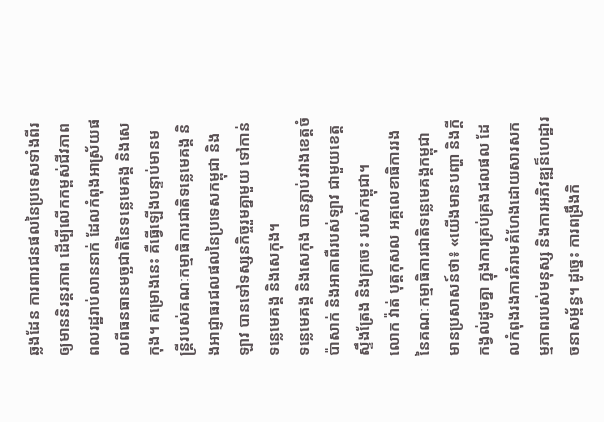ឆ្លងដែន ការពារជនផលនៃប្រទេសទាំងពីរ ឲ្យមាននិរន្តរភាព ដើម្បីលើកកម្ពស់ជីវភាពពលរដ្ឋរាប់លាននាក់ ដែលកំពុងអាស្រ័យផលពីធនធានមច្ឆជាតិនៃទន្លេមេគង្គ និងសេកុង។ គម្រោងនេះ គឺធ្វើឡើងបន្ទាប់មានមន្ត្រីរបស់គណៈកម្មាធិការជាតិទន្លេមេគង្គ និងអាជ្ញាធរជលផលនៃប្រទេសកម្ពុជា និងឡាវ បានទៅទស្សនកិច្ចរួមគ្នាមួយ ទៅកាន់ទន្លេមេគង្គ និងសេកុង។
ទន្លេមេគង្គ និងសេកុង បានភ្ជាប់រវាងខេត្តចំប៉ាសាក់ និងអាតាពឺរបស់ឡាវ ជាមួយខេត្តស្ទឹងត្រែង និងក្រចេះ របស់កម្ពុជា។
លោក វ៉ាត់ បុត្តកុសល អគ្គលេខាធិការរងនៃគណៈកម្មាធិការជាតិទន្លេមេគង្គកម្ពុជា មានប្រសាសន៍ថា៖ «យើងមានបញ្ហា និងក្តីកង្វល់ដូចគ្នា ក្នុងការគ្រប់គ្រងជលផល ដែលកំពុងរងការគំរាមគំហែងដោយសារសកម្មភាពរបស់មនុស្ស និងការអភិវឌ្ឍន៏ហេដ្ឋារចនាសម្ព័ន្ធ។ ដូច្នេះ ការពង្រឹងកិ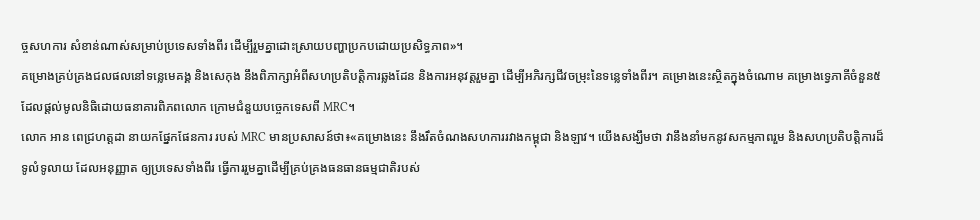ច្ចសហការ សំខាន់ណាស់សម្រាប់ប្រទេសទាំងពីរ ដើម្បីរួមគ្នាដោះស្រាយបញ្ហាប្រកបដោយប្រសិទ្ធភាព»។
គម្រោងគ្រប់គ្រងជលផលនៅទន្លេមេគង្គ និងសេកុង នឹងពិភាក្សាអំពីសហប្រតិបត្តិការឆ្លងដែន និងការអនុវត្តរួមគ្នា ដើម្បីអភិរក្សជីវចម្រុះនៃទន្លេទាំងពីរ។ គម្រោងនេះស្ថិតក្នុងចំណោម គម្រោងទ្វេភាគីចំនួន៥ ដែលផ្តល់មូលនិធិដោយធនាគារពិភពលោក ក្រោមជំនួយបច្ចេកទេសពី MRC។
លោក អាន ពេជ្រហត្តដា នាយកផ្នែកផែនការ របស់ MRC មានប្រសាសន៍ថា៖«គម្រោងនេះ នឹងរឹតចំណងសហការរវាងកម្ពុជា និងឡាវ។ យើងសង្ឃឹមថា វានឹងនាំមកនូវសកម្មភាពរួម និងសហប្រតិបត្តិការដ៏ទូលំទូលាយ ដែលអនុញ្ញាត ឲ្យប្រទេសទាំងពីរ ធ្វើការរួមគ្នាដើម្បីគ្រប់គ្រងធនធានធម្មជាតិរបស់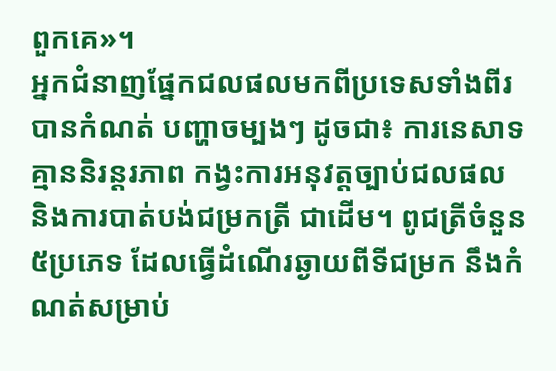ពួកគេ»។
អ្នកជំនាញផ្នែកជលផលមកពីប្រទេសទាំងពីរ បានកំណត់ បញ្ហាចម្បងៗ ដូចជា៖ ការនេសាទគ្មាននិរន្តរភាព កង្វះការអនុវត្តច្បាប់ជលផល និងការបាត់បង់ជម្រកត្រី ជាដើម។ ពូជត្រីចំនួន៥ប្រភេទ ដែលធ្វើដំណើរឆ្ងាយពីទីជម្រក នឹងកំណត់សម្រាប់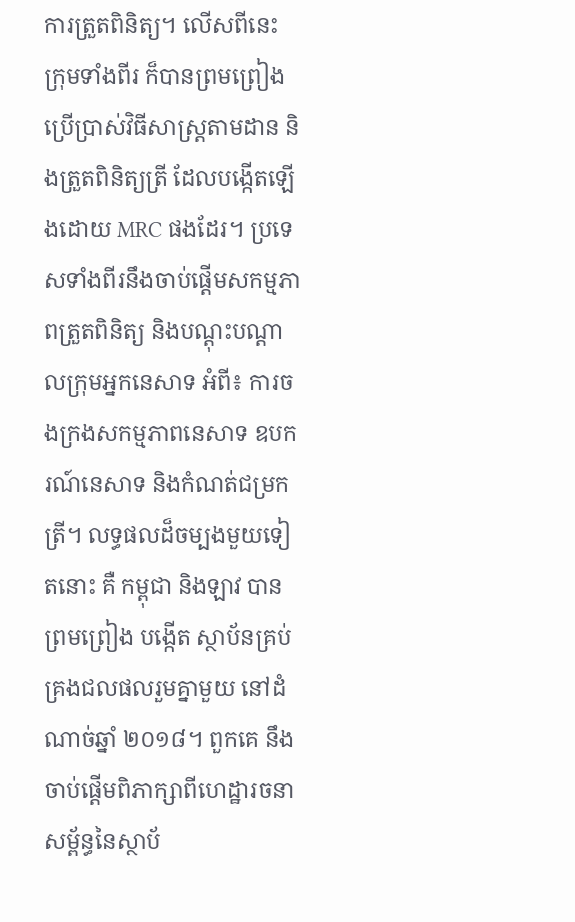ការត្រួតពិនិត្យ។ លើសពីនេះ ក្រុមទាំងពីរ ក៏បានព្រមព្រៀងប្រើប្រាស់វិធីសាស្ត្រតាមដាន និងត្រួតពិនិត្យត្រី ដែលបង្កើតឡើងដោយ MRC ផងដែរ។ ប្រទេសទាំងពីរនឹងចាប់ផ្តើមសកម្មភាពត្រួតពិនិត្យ និងបណ្តុះបណ្តាលក្រុមអ្នកនេសាទ អំពី៖ ការចងក្រងសកម្មភាពនេសាទ ឧបករណ៍នេសាទ និងកំណត់ជម្រកត្រី។ លទ្ធផលដ៏ចម្បងមួយទៀតនោះ គឺ កម្ពុជា និងឡាវ បានព្រមព្រៀង បង្កើត ស្ថាប័នគ្រប់គ្រងជលផលរួមគ្នាមួយ នៅដំណាច់ឆ្នាំ ២០១៨។ ពួកគេ នឹងចាប់ផ្តើមពិភាក្សាពីហេដ្ឋារចនាសម្ព័ន្ធនៃស្ថាប័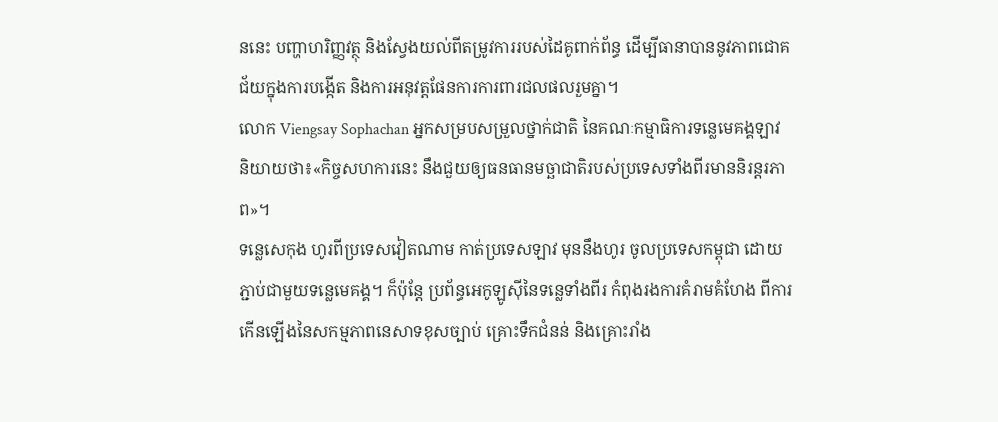ននេះ បញ្ហាហរិញ្ញវត្ថុ និងស្វែងយល់ពីតម្រូវការរបស់ដៃគូពាក់ព័ន្ធ ដើម្បីធានាបាននូវភាពជោគជ័យក្នុងការបង្កើត និងការអនុវត្តផែនការការពារជលផលរួមគ្នា។
លោក Viengsay Sophachan អ្នកសម្របសម្រួលថ្នាក់ជាតិ នៃគណៈកម្មាធិការទន្លេមេគង្គឡាវ និយាយថា៖«កិច្ចសហការនេះ នឹងជួយឲ្យធនធានមច្ឆាជាតិរបស់ប្រទេសទាំងពីរមាននិរន្តរភាព»។
ទន្លេសេកុង ហូរពីប្រទេសវៀតណាម កាត់ប្រទេសឡាវ មុននឹងហូរ ចូលប្រទេសកម្ពុជា ដោយភ្ជាប់ជាមួយទន្លេមេគង្គ។ ក៏ប៉ុន្តែ ប្រព័ន្ធអេកូឡូស៊ីនៃទន្លេទាំងពីរ កំពុងរងការគំរាមគំហែង ពីការកើនឡើងនៃសកម្មភាពនេសាទខុសច្បាប់ គ្រោះទឹកជំនន់ និងគ្រោះរាំង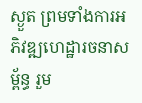ស្ងួត ព្រមទាំងការអភិវឌ្ឍហេដ្ឋារចនាសម្ព័ន្ធ រួម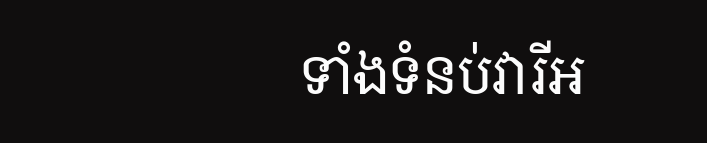ទាំងទំនប់វារីអ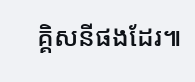គ្គិសនីផងដែរ៕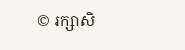© រក្សាសិ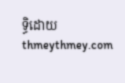ទ្ធិដោយ thmeythmey.com